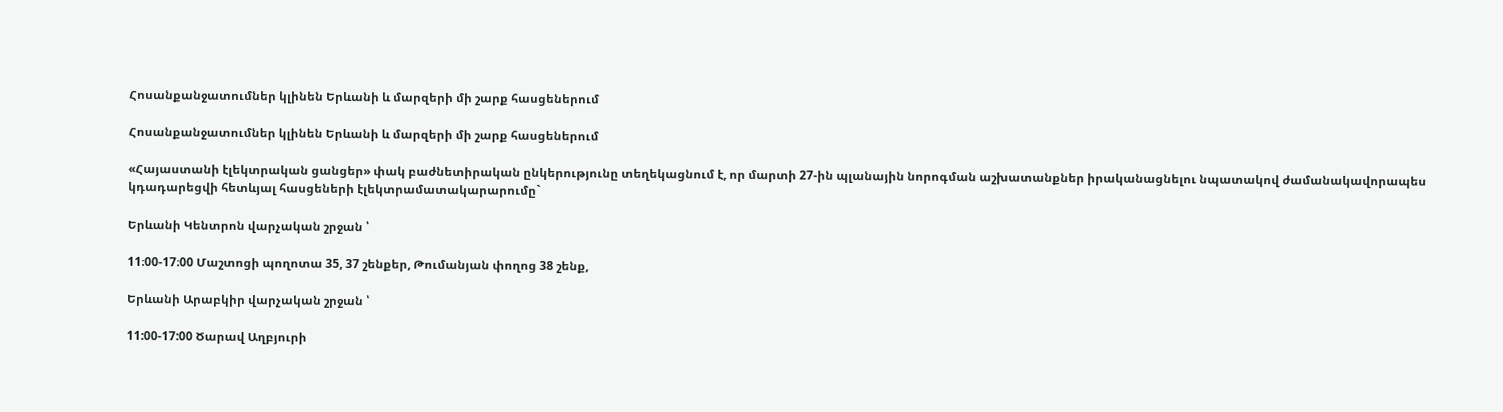Հոսանքանջատումներ կլինեն Երևանի և մարզերի մի շարք հասցեներում

Հոսանքանջատումներ կլինեն Երևանի և մարզերի մի շարք հասցեներում

«Հայաստանի էլեկտրական ցանցեր» փակ բաժնետիրական ընկերությունը տեղեկացնում է, որ մարտի 27-ին պլանային նորոգման աշխատանքներ իրականացնելու նպատակով ժամանակավորապես կդադարեցվի հետևյալ հասցեների էլեկտրամատակարարումը`

Երևանի Կենտրոն վարչական շրջան ՝

11։00-17։00 Մաշտոցի պողոտա 35, 37 շենքեր, Թումանյան փողոց 38 շենք,

Երևանի Արաբկիր վարչական շրջան ՝

11:00-17:00 Ծարավ Աղբյուրի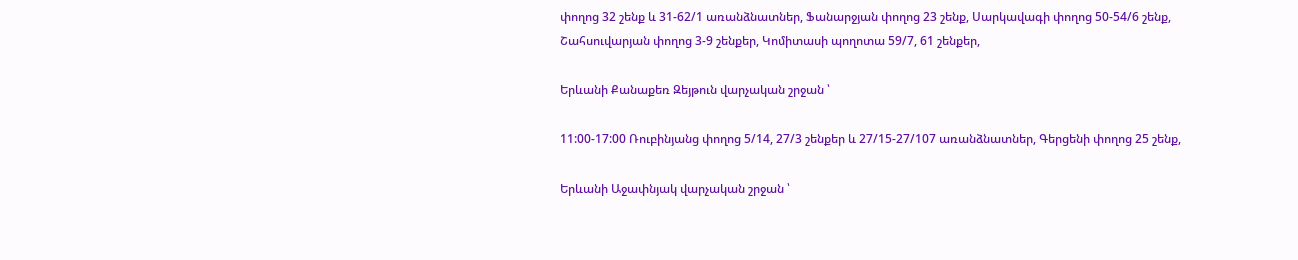փողոց 32 շենք և 31-62/1 առանձնատներ, Ֆանարջյան փողոց 23 շենք, Սարկավագի փողոց 50-54/6 շենք, Շահսուվարյան փողոց 3-9 շենքեր, Կոմիտասի պողոտա 59/7, 61 շենքեր,

Երևանի Քանաքեռ Զեյթուն վարչական շրջան ՝

11:00-17:00 Ռուբինյանց փողոց 5/14, 27/3 շենքեր և 27/15-27/107 առանձնատներ, Գերցենի փողոց 25 շենք,

Երևանի Աջափնյակ վարչական շրջան ՝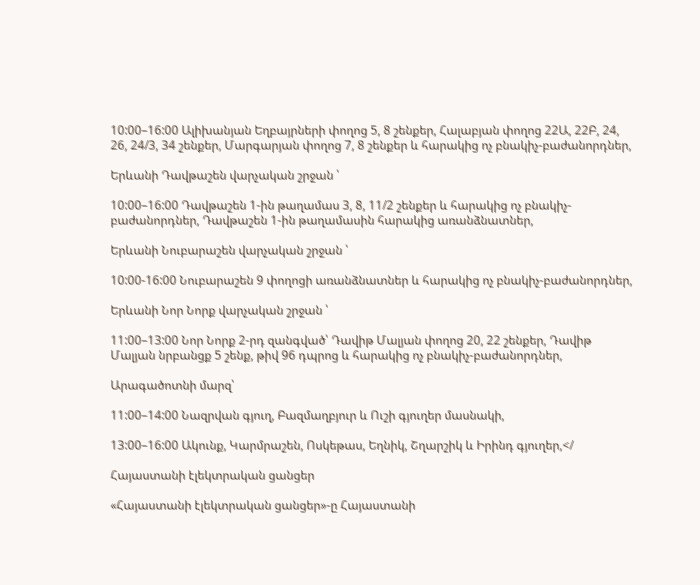10:00–16:00 Ալիխանյան Եղբայրների փողոց 5, 8 շենքեր, Հալաբյան փողոց 22Ա, 22Բ, 24, 26, 24/3, 34 շենքեր, Մարգարյան փողոց 7, 8 շենքեր և հարակից ոչ բնակիչ-բաժանորդներ,

Երևանի Դավթաշեն վարչական շրջան ՝

10:00–16:00 Դավթաշեն 1-ին թաղամաս 3, 8, 11/2 շենքեր և հարակից ոչ բնակիչ-բաժանորդներ, Դավթաշեն 1-ին թաղամասին հարակից առանձնատներ,

Երևանի Նուբարաշեն վարչական շրջան ՝

10:00-16:00 Նուբարաշեն 9 փողոցի առանձնատներ և հարակից ոչ բնակիչ-բաժանորդներ,

Երևանի Նոր Նորք վարչական շրջան ՝

11:00–13:00 Նոր Նորք 2-րդ զանգված՝ Դավիթ Մալյան փողոց 20, 22 շենքեր, Դավիթ Մալյան նրբանցք 5 շենք, թիվ 96 դպրոց և հարակից ոչ բնակիչ-բաժանորդներ,

Արագածոտնի մարզ՝

11:00–14:00 Նազրվան գյուղ, Բազմաղբյուր և Ուշի գյուղեր մասնակի,

13:00–16:00 Ակունք, Կարմրաշեն, Ոսկեթաս, Եղնիկ, Շղարշիկ և Իրինդ գյուղեր,</

Հայաստանի էլեկտրական ցանցեր

«Հայաստանի էլեկտրական ցանցեր»-ը Հայաստանի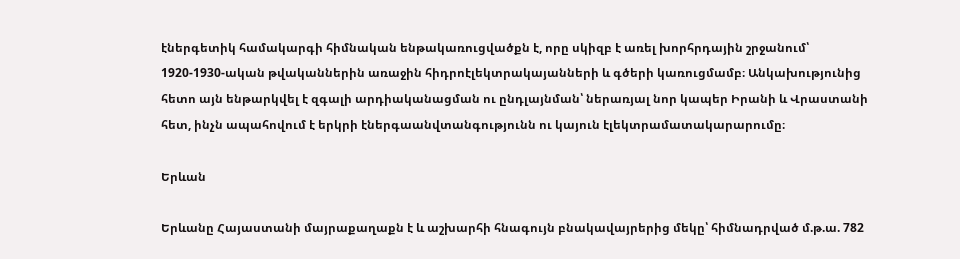էներգետիկ համակարգի հիմնական ենթակառուցվածքն է, որը սկիզբ է առել խորհրդային շրջանում՝ 1920-1930-ական թվականներին առաջին հիդրոէլեկտրակայանների և գծերի կառուցմամբ։ Անկախությունից հետո այն ենթարկվել է զգալի արդիականացման ու ընդլայնման՝ ներառյալ նոր կապեր Իրանի և Վրաստանի հետ, ինչն ապահովում է երկրի էներգաանվտանգությունն ու կայուն էլեկտրամատակարարումը։

Երևան

Երևանը Հայաստանի մայրաքաղաքն է և աշխարհի հնագույն բնակավայրերից մեկը՝ հիմնադրված մ.թ.ա. 782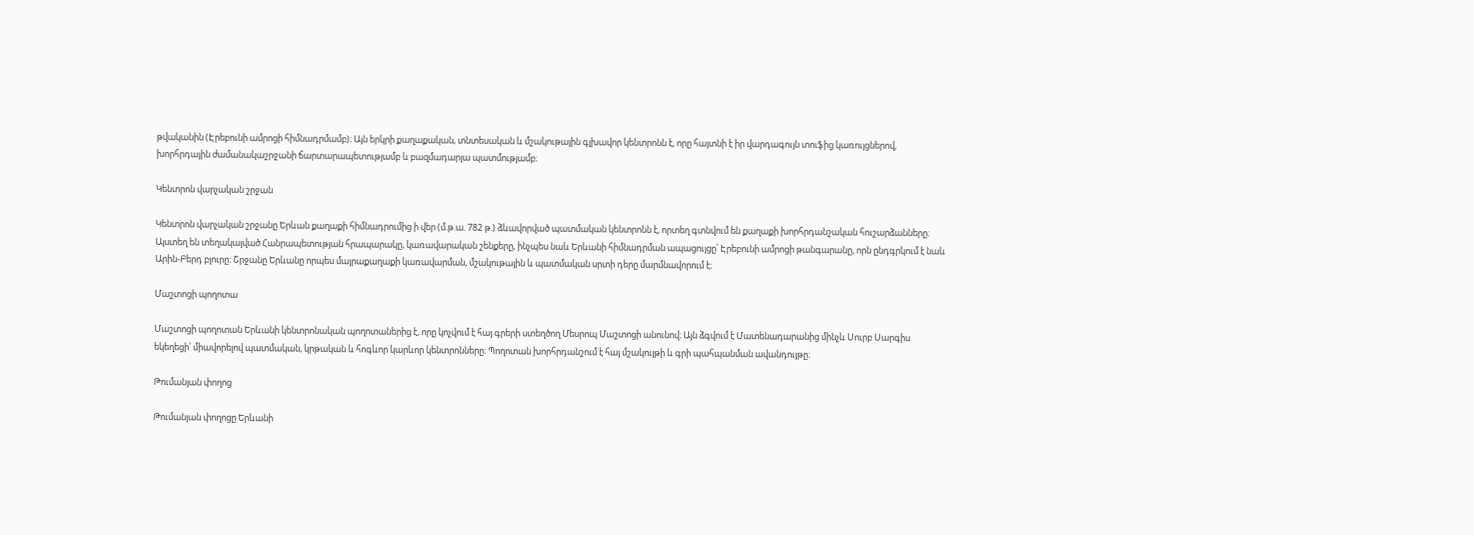թվականին (Էրեբունի ամրոցի հիմնադրմամբ)։ Այն երկրի քաղաքական, տնտեսական և մշակութային գլխավոր կենտրոնն է, որը հայտնի է իր վարդագույն տուֆից կառույցներով, խորհրդային ժամանակաշրջանի ճարտարապետությամբ և բազմադարյա պատմությամբ։

Կենտրոն վարչական շրջան

Կենտրոն վարչական շրջանը Երևան քաղաքի հիմնադրումից ի վեր (մ.թ.ա. 782 թ.) ձևավորված պատմական կենտրոնն է, որտեղ գտնվում են քաղաքի խորհրդանշական հուշարձանները։ Այստեղ են տեղակայված Հանրապետության հրապարակը, կառավարական շենքերը, ինչպես նաև Երևանի հիմնադրման ապացույցը՝ Էրեբունի ամրոցի թանգարանը, որն ընդգրկում է նաև Արին-Բերդ բլուրը։ Շրջանը Երևանը որպես մայրաքաղաքի կառավարման, մշակութային և պատմական սրտի դերը մարմնավորում է։

Մաշտոցի պողոտա

Մաշտոցի պողոտան Երևանի կենտրոնական պողոտաներից է, որը կոչվում է հայ գրերի ստեղծող Մեսրոպ Մաշտոցի անունով։ Այն ձգվում է Մատենադարանից մինչև Սուրբ Սարգիս եկեղեցի՝ միավորելով պատմական, կրթական և հոգևոր կարևոր կենտրոնները։ Պողոտան խորհրդանշում է հայ մշակույթի և գրի պահպանման ավանդույթը։

Թումանյան փողոց

Թումանյան փողոցը Երևանի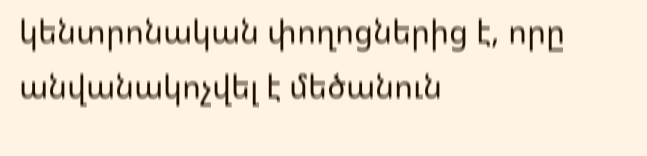կենտրոնական փողոցներից է, որը անվանակոչվել է մեծանուն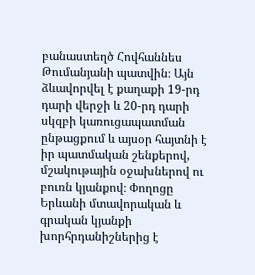բանաստեղծ Հովհաննես Թումանյանի պատվին։ Այն ձևավորվել է քաղաքի 19-րդ դարի վերջի և 20-րդ դարի սկզբի կառուցապատման ընթացքում և այսօր հայտնի է իր պատմական շենքերով, մշակութային օջախներով ու բուռն կյանքով։ Փողոցը Երևանի մտավորական և գրական կյանքի խորհրդանիշներից է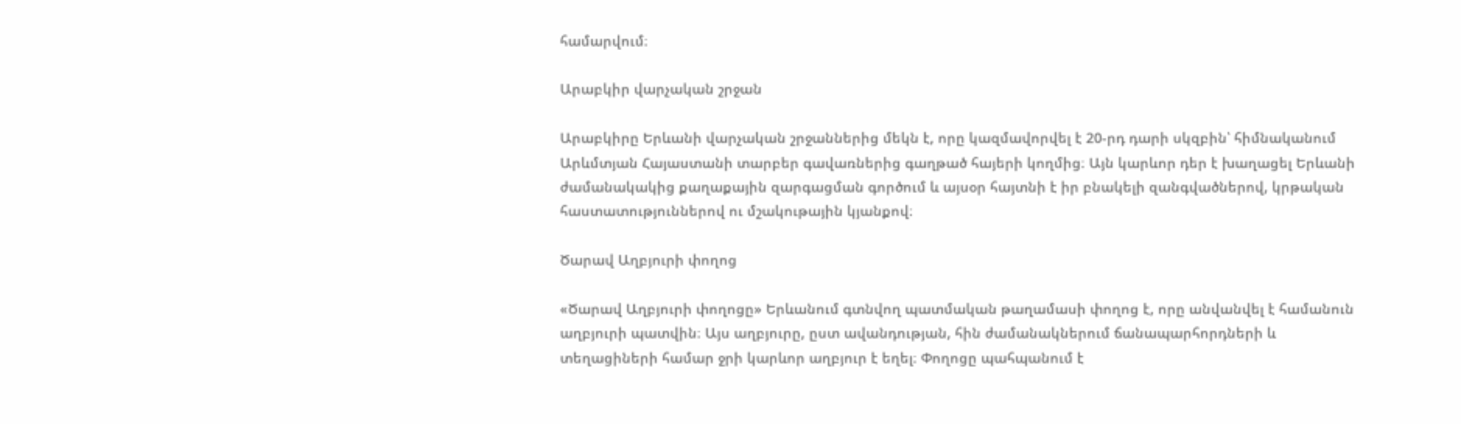համարվում։

Արաբկիր վարչական շրջան

Արաբկիրը Երևանի վարչական շրջաններից մեկն է, որը կազմավորվել է 20-րդ դարի սկզբին՝ հիմնականում Արևմտյան Հայաստանի տարբեր գավառներից գաղթած հայերի կողմից։ Այն կարևոր դեր է խաղացել Երևանի ժամանակակից քաղաքային զարգացման գործում և այսօր հայտնի է իր բնակելի զանգվածներով, կրթական հաստատություններով ու մշակութային կյանքով։

Ծարավ Աղբյուրի փողոց

«Ծարավ Աղբյուրի փողոցը» Երևանում գտնվող պատմական թաղամասի փողոց է, որը անվանվել է համանուն աղբյուրի պատվին։ Այս աղբյուրը, ըստ ավանդության, հին ժամանակներում ճանապարհորդների և տեղացիների համար ջրի կարևոր աղբյուր է եղել։ Փողոցը պահպանում է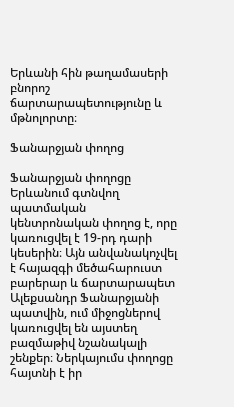Երևանի հին թաղամասերի բնորոշ ճարտարապետությունը և մթնոլորտը։

Ֆանարջյան փողոց

Ֆանարջյան փողոցը Երևանում գտնվող պատմական կենտրոնական փողոց է, որը կառուցվել է 19-րդ դարի կեսերին։ Այն անվանակոչվել է հայազգի մեծահարուստ բարերար և ճարտարապետ Ալեքսանդր Ֆանարջյանի պատվին, ում միջոցներով կառուցվել են այստեղ բազմաթիվ նշանակալի շենքեր։ Ներկայումս փողոցը հայտնի է իր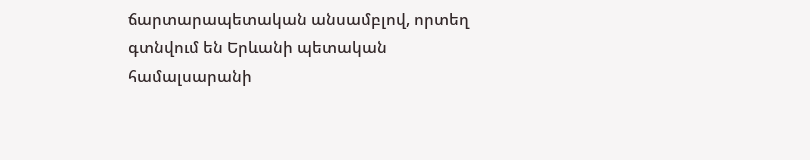ճարտարապետական անսամբլով, որտեղ գտնվում են Երևանի պետական համալսարանի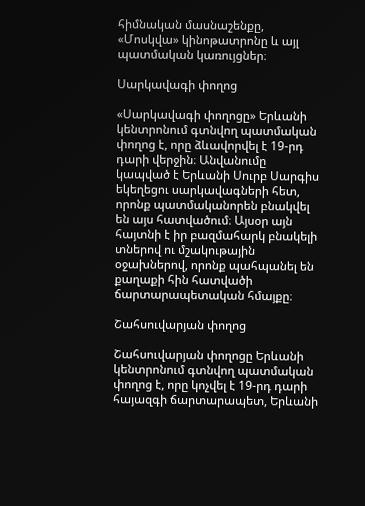հիմնական մասնաշենքը, «Մոսկվա» կինոթատրոնը և այլ պատմական կառույցներ։

Սարկավագի փողոց

«Սարկավագի փողոցը» Երևանի կենտրոնում գտնվող պատմական փողոց է, որը ձևավորվել է 19-րդ դարի վերջին։ Անվանումը կապված է Երևանի Սուրբ Սարգիս եկեղեցու սարկավագների հետ, որոնք պատմականորեն բնակվել են այս հատվածում։ Այսօր այն հայտնի է իր բազմահարկ բնակելի տներով ու մշակութային օջախներով, որոնք պահպանել են քաղաքի հին հատվածի ճարտարապետական հմայքը։

Շահսուվարյան փողոց

Շահսուվարյան փողոցը Երևանի կենտրոնում գտնվող պատմական փողոց է, որը կոչվել է 19-րդ դարի հայազգի ճարտարապետ, Երևանի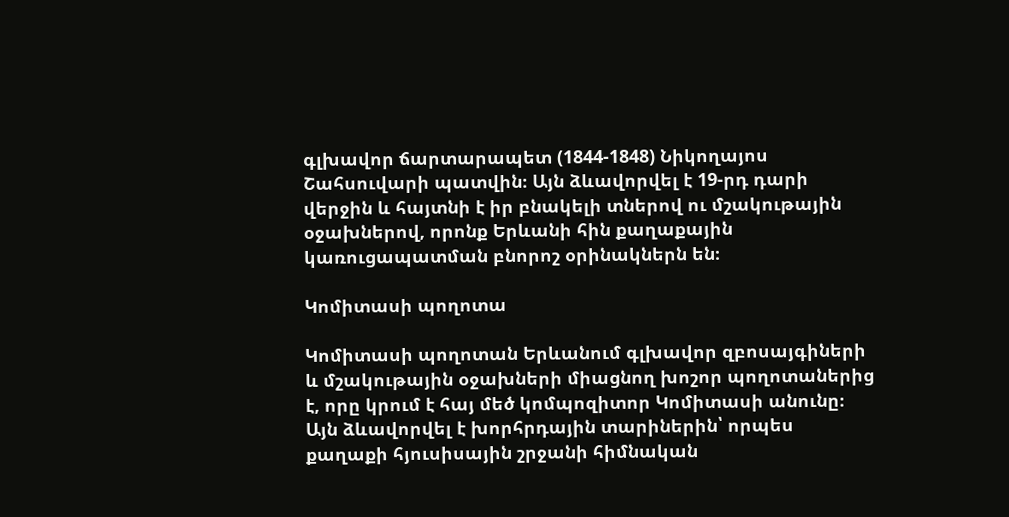գլխավոր ճարտարապետ (1844-1848) Նիկողայոս Շահսուվարի պատվին։ Այն ձևավորվել է 19-րդ դարի վերջին և հայտնի է իր բնակելի տներով ու մշակութային օջախներով, որոնք Երևանի հին քաղաքային կառուցապատման բնորոշ օրինակներն են։

Կոմիտասի պողոտա

Կոմիտասի պողոտան Երևանում գլխավոր զբոսայգիների և մշակութային օջախների միացնող խոշոր պողոտաներից է, որը կրում է հայ մեծ կոմպոզիտոր Կոմիտասի անունը։ Այն ձևավորվել է խորհրդային տարիներին՝ որպես քաղաքի հյուսիսային շրջանի հիմնական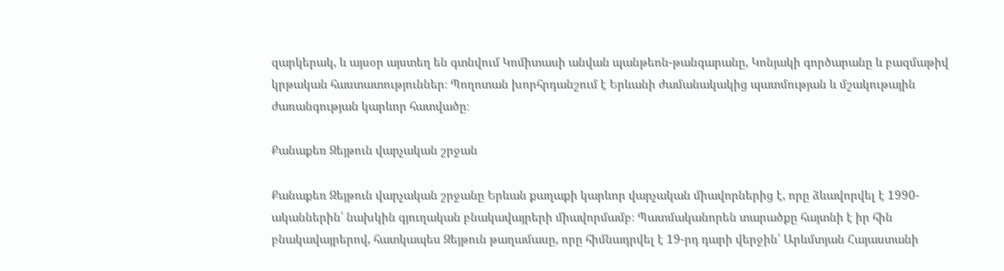զարկերակ, և այսօր այստեղ են գտնվում Կոմիտասի անվան պանթեոն-թանգարանը, Կոնյակի գործարանը և բազմաթիվ կրթական հաստատություններ։ Պողոտան խորհրդանշում է Երևանի ժամանակակից պատմության և մշակութային ժառանգության կարևոր հատվածը։

Քանաքեռ Զեյթուն վարչական շրջան

Քանաքեռ Զեյթուն վարչական շրջանը Երևան քաղաքի կարևոր վարչական միավորներից է, որը ձևավորվել է 1990-ականներին՝ նախկին գյուղական բնակավայրերի միավորմամբ։ Պատմականորեն տարածքը հայտնի է իր հին բնակավայրերով, հատկապես Զեյթուն թաղամասը, որը հիմնադրվել է 19-րդ դարի վերջին՝ Արևմտյան Հայաստանի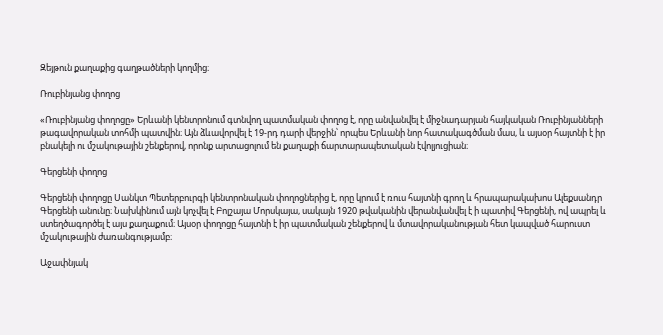Զեյթուն քաղաքից գաղթածների կողմից։

Ռուբինյանց փողոց

«Ռուբինյանց փողոցը» Երևանի կենտրոնում գտնվող պատմական փողոց է, որը անվանվել է միջնադարյան հայկական Ռուբինյանների թագավորական տոհմի պատվին։ Այն ձևավորվել է 19-րդ դարի վերջին՝ որպես Երևանի նոր հատակագծման մաս, և այսօր հայտնի է իր բնակելի ու մշակութային շենքերով, որոնք արտացոլում են քաղաքի ճարտարապետական էվոլյուցիան։

Գերցենի փողոց

Գերցենի փողոցը Սանկտ Պետերբուրգի կենտրոնական փողոցներից է, որը կրում է ռուս հայտնի գրող և հրապարակախոս Ալեքսանդր Գերցենի անունը։ Նախկինում այն կոչվել է Բոլշայա Մորսկայա, սակայն 1920 թվականին վերանվանվել է ի պատիվ Գերցենի, ով ապրել և ստեղծագործել է այս քաղաքում։ Այսօր փողոցը հայտնի է իր պատմական շենքերով և մտավորականության հետ կապված հարուստ մշակութային ժառանգությամբ։

Աջափնյակ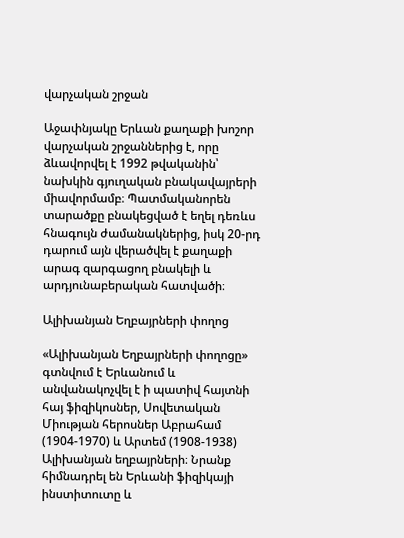վարչական շրջան

Աջափնյակը Երևան քաղաքի խոշոր վարչական շրջաններից է, որը ձևավորվել է 1992 թվականին՝ նախկին գյուղական բնակավայրերի միավորմամբ։ Պատմականորեն տարածքը բնակեցված է եղել դեռևս հնագույն ժամանակներից, իսկ 20-րդ դարում այն վերածվել է քաղաքի արագ զարգացող բնակելի և արդյունաբերական հատվածի։

Ալիխանյան Եղբայրների փողոց

«Ալիխանյան Եղբայրների փողոցը» գտնվում է Երևանում և անվանակոչվել է ի պատիվ հայտնի հայ ֆիզիկոսներ, Սովետական Միության հերոսներ Աբրահամ (1904-1970) և Արտեմ (1908-1938) Ալիխանյան եղբայրների։ Նրանք հիմնադրել են Երևանի ֆիզիկայի ինստիտուտը և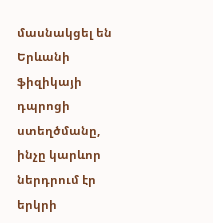մասնակցել են Երևանի ֆիզիկայի դպրոցի ստեղծմանը, ինչը կարևոր ներդրում էր երկրի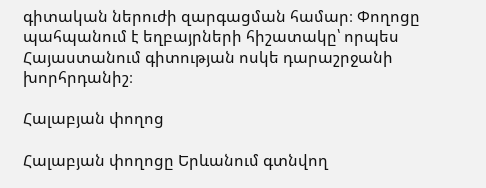գիտական ներուժի զարգացման համար։ Փողոցը պահպանում է եղբայրների հիշատակը՝ որպես Հայաստանում գիտության ոսկե դարաշրջանի խորհրդանիշ։

Հալաբյան փողոց

Հալաբյան փողոցը Երևանում գտնվող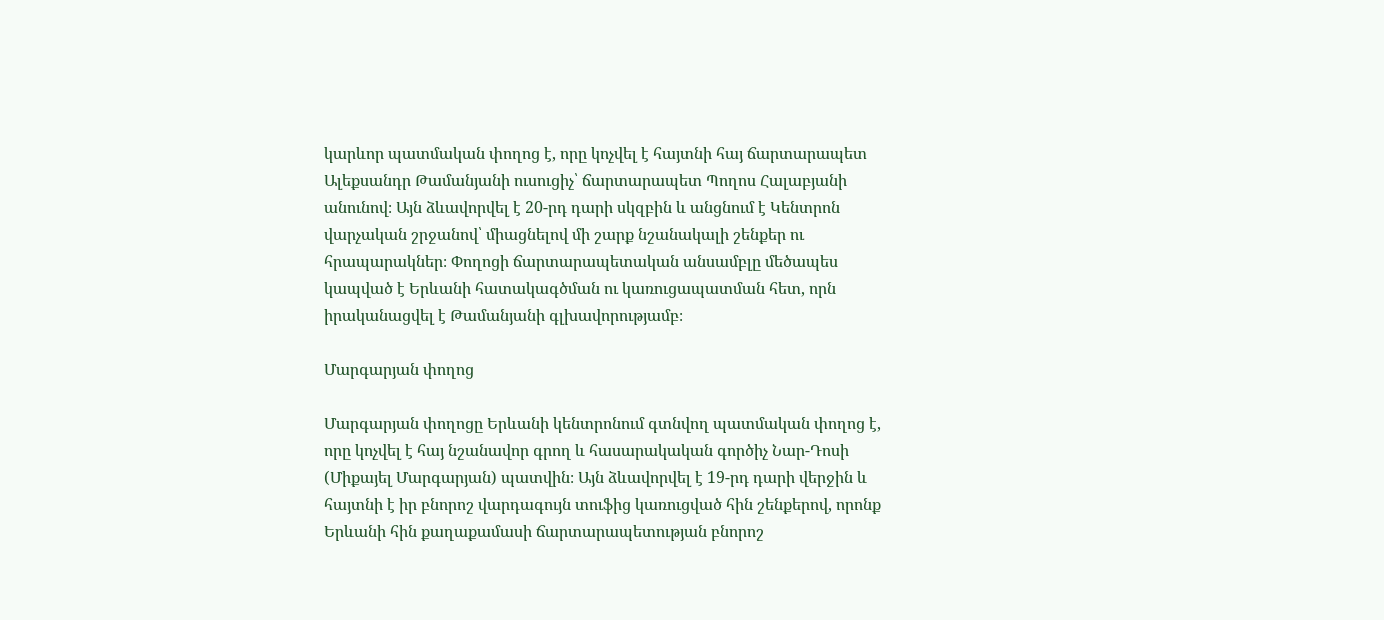կարևոր պատմական փողոց է, որը կոչվել է հայտնի հայ ճարտարապետ Ալեքսանդր Թամանյանի ուսուցիչ՝ ճարտարապետ Պողոս Հալաբյանի անունով։ Այն ձևավորվել է 20-րդ դարի սկզբին և անցնում է Կենտրոն վարչական շրջանով՝ միացնելով մի շարք նշանակալի շենքեր ու հրապարակներ։ Փողոցի ճարտարապետական անսամբլը մեծապես կապված է Երևանի հատակագծման ու կառուցապատման հետ, որն իրականացվել է Թամանյանի գլխավորությամբ։

Մարգարյան փողոց

Մարգարյան փողոցը Երևանի կենտրոնում գտնվող պատմական փողոց է, որը կոչվել է հայ նշանավոր գրող և հասարակական գործիչ Նար-Դոսի (Միքայել Մարգարյան) պատվին։ Այն ձևավորվել է 19-րդ դարի վերջին և հայտնի է իր բնորոշ վարդագույն տուֆից կառուցված հին շենքերով, որոնք Երևանի հին քաղաքամասի ճարտարապետության բնորոշ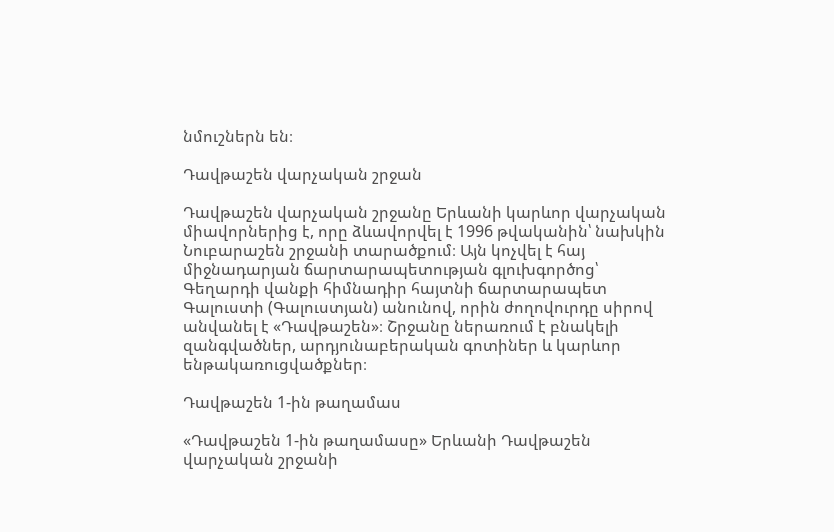նմուշներն են։

Դավթաշեն վարչական շրջան

Դավթաշեն վարչական շրջանը Երևանի կարևոր վարչական միավորներից է, որը ձևավորվել է 1996 թվականին՝ նախկին Նուբարաշեն շրջանի տարածքում։ Այն կոչվել է հայ միջնադարյան ճարտարապետության գլուխգործոց՝ Գեղարդի վանքի հիմնադիր հայտնի ճարտարապետ Գալուստի (Գալուստյան) անունով, որին ժողովուրդը սիրով անվանել է «Դավթաշեն»։ Շրջանը ներառում է բնակելի զանգվածներ, արդյունաբերական գոտիներ և կարևոր ենթակառուցվածքներ։

Դավթաշեն 1-ին թաղամաս

«Դավթաշեն 1-ին թաղամասը» Երևանի Դավթաշեն վարչական շրջանի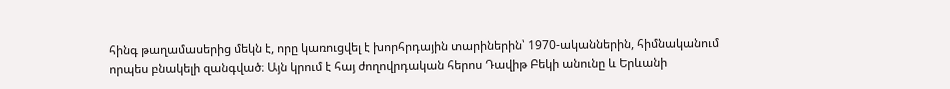հինգ թաղամասերից մեկն է, որը կառուցվել է խորհրդային տարիներին՝ 1970-ականներին, հիմնականում որպես բնակելի զանգված։ Այն կրում է հայ ժողովրդական հերոս Դավիթ Բեկի անունը և Երևանի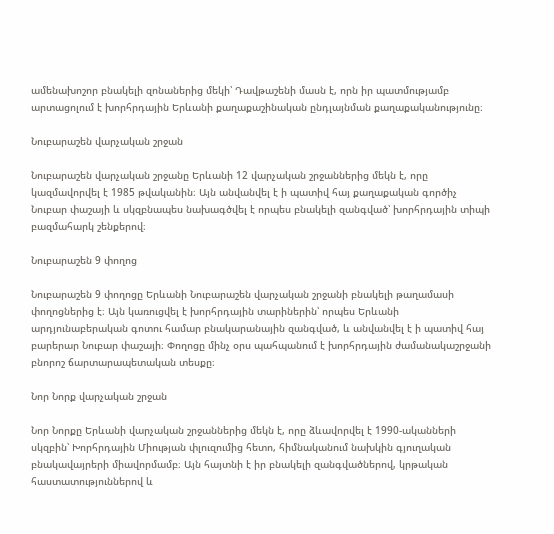ամենախոշոր բնակելի զոնաներից մեկի՝ Դավթաշենի մասն է, որն իր պատմությամբ արտացոլում է խորհրդային Երևանի քաղաքաշինական ընդլայնման քաղաքականությունը։

Նուբարաշեն վարչական շրջան

Նուբարաշեն վարչական շրջանը Երևանի 12 վարչական շրջաններից մեկն է, որը կազմավորվել է 1985 թվականին։ Այն անվանվել է ի պատիվ հայ քաղաքական գործիչ Նուբար փաշայի և սկզբնապես նախագծվել է որպես բնակելի զանգված՝ խորհրդային տիպի բազմահարկ շենքերով։

Նուբարաշեն 9 փողոց

Նուբարաշեն 9 փողոցը Երևանի Նուբարաշեն վարչական շրջանի բնակելի թաղամասի փողոցներից է։ Այն կառուցվել է խորհրդային տարիներին՝ որպես Երևանի արդյունաբերական գոտու համար բնակարանային զանգված, և անվանվել է ի պատիվ հայ բարերար Նուբար փաշայի։ Փողոցը մինչ օրս պահպանում է խորհրդային ժամանակաշրջանի բնորոշ ճարտարապետական տեսքը։

Նոր Նորք վարչական շրջան

Նոր Նորքը Երևանի վարչական շրջաններից մեկն է, որը ձևավորվել է 1990-ականների սկզբին՝ Խորհրդային Միության փլուզումից հետո, հիմնականում նախկին գյուղական բնակավայրերի միավորմամբ։ Այն հայտնի է իր բնակելի զանգվածներով, կրթական հաստատություններով և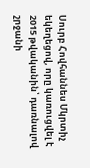Սուրբ Հովհաննես Մկրտիչ եկեղեցով, որը կառուցվել է 2015 թվականին՝ դառնալով շրջանի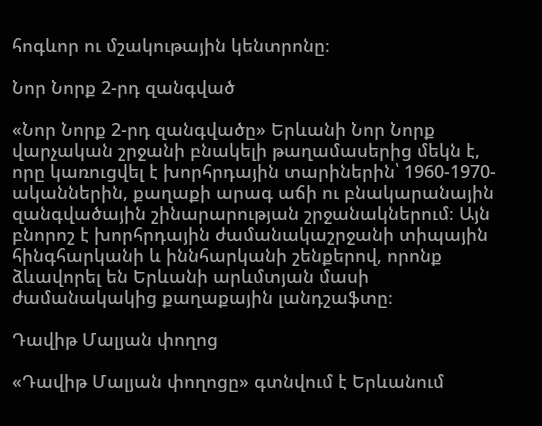հոգևոր ու մշակութային կենտրոնը։

Նոր Նորք 2-րդ զանգված

«Նոր Նորք 2-րդ զանգվածը» Երևանի Նոր Նորք վարչական շրջանի բնակելի թաղամասերից մեկն է, որը կառուցվել է խորհրդային տարիներին՝ 1960-1970-ականներին, քաղաքի արագ աճի ու բնակարանային զանգվածային շինարարության շրջանակներում։ Այն բնորոշ է խորհրդային ժամանակաշրջանի տիպային հինգհարկանի և իննհարկանի շենքերով, որոնք ձևավորել են Երևանի արևմտյան մասի ժամանակակից քաղաքային լանդշաֆտը։

Դավիթ Մալյան փողոց

«Դավիթ Մալյան փողոցը» գտնվում է Երևանում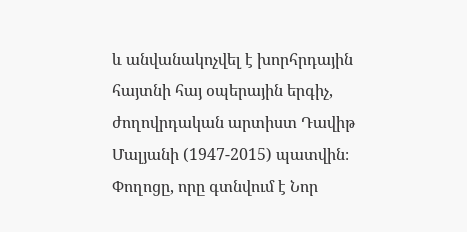և անվանակոչվել է խորհրդային հայտնի հայ օպերային երգիչ, ժողովրդական արտիստ Դավիթ Մալյանի (1947-2015) պատվին։ Փողոցը, որը գտնվում է Նոր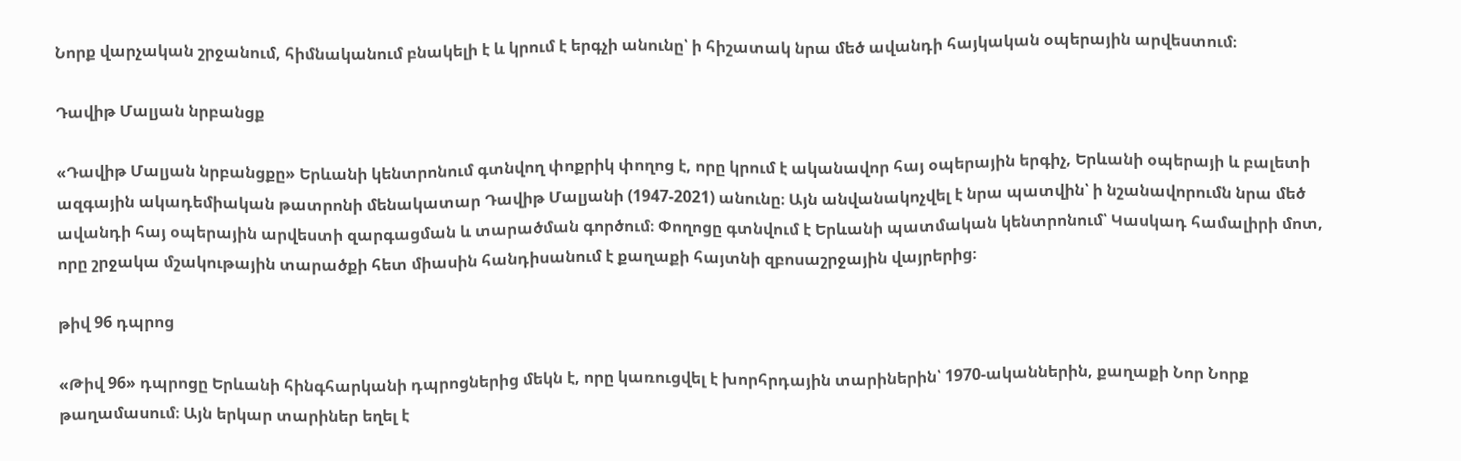Նորք վարչական շրջանում, հիմնականում բնակելի է և կրում է երգչի անունը՝ ի հիշատակ նրա մեծ ավանդի հայկական օպերային արվեստում։

Դավիթ Մալյան նրբանցք

«Դավիթ Մալյան նրբանցքը» Երևանի կենտրոնում գտնվող փոքրիկ փողոց է, որը կրում է ականավոր հայ օպերային երգիչ, Երևանի օպերայի և բալետի ազգային ակադեմիական թատրոնի մենակատար Դավիթ Մալյանի (1947-2021) անունը։ Այն անվանակոչվել է նրա պատվին՝ ի նշանավորումն նրա մեծ ավանդի հայ օպերային արվեստի զարգացման և տարածման գործում։ Փողոցը գտնվում է Երևանի պատմական կենտրոնում՝ Կասկադ համալիրի մոտ, որը շրջակա մշակութային տարածքի հետ միասին հանդիսանում է քաղաքի հայտնի զբոսաշրջային վայրերից։

թիվ 96 դպրոց

«Թիվ 96» դպրոցը Երևանի հինգհարկանի դպրոցներից մեկն է, որը կառուցվել է խորհրդային տարիներին՝ 1970-ականներին, քաղաքի Նոր Նորք թաղամասում։ Այն երկար տարիներ եղել է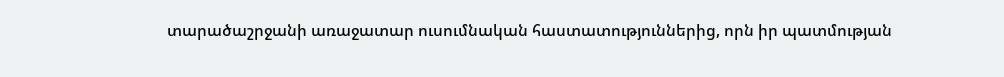տարածաշրջանի առաջատար ուսումնական հաստատություններից, որն իր պատմության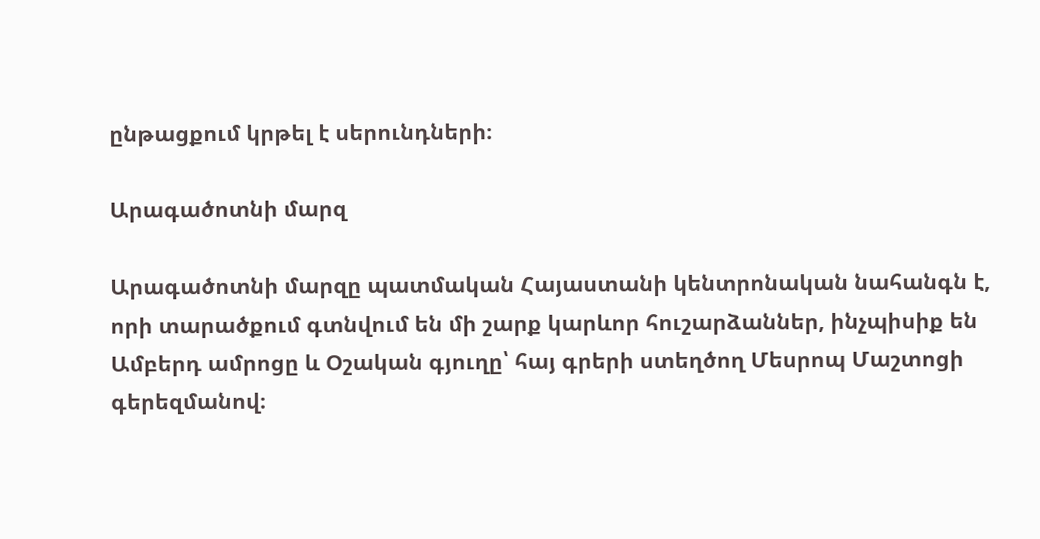ընթացքում կրթել է սերունդների։

Արագածոտնի մարզ

Արագածոտնի մարզը պատմական Հայաստանի կենտրոնական նահանգն է, որի տարածքում գտնվում են մի շարք կարևոր հուշարձաններ, ինչպիսիք են Ամբերդ ամրոցը և Օշական գյուղը՝ հայ գրերի ստեղծող Մեսրոպ Մաշտոցի գերեզմանով։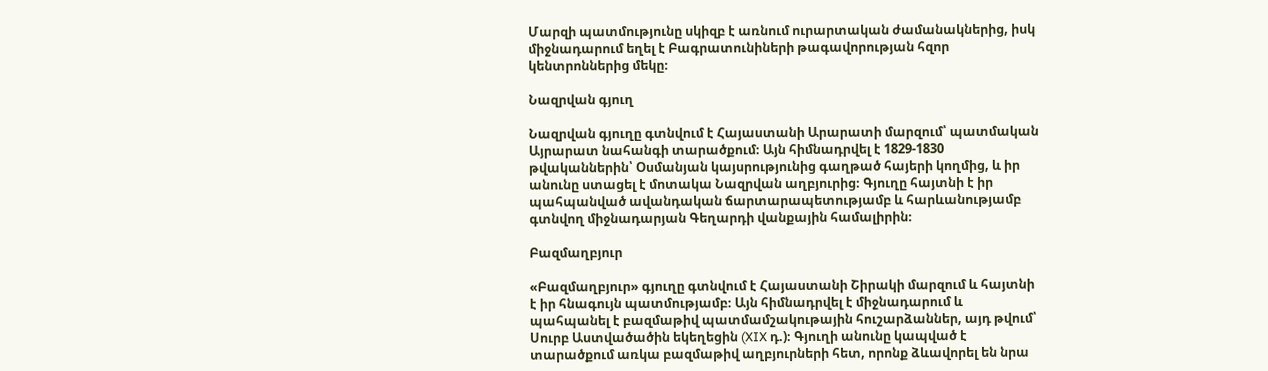Մարզի պատմությունը սկիզբ է առնում ուրարտական ժամանակներից, իսկ միջնադարում եղել է Բագրատունիների թագավորության հզոր կենտրոններից մեկը։

Նազրվան գյուղ

Նազրվան գյուղը գտնվում է Հայաստանի Արարատի մարզում՝ պատմական Այրարատ նահանգի տարածքում։ Այն հիմնադրվել է 1829-1830 թվականներին՝ Օսմանյան կայսրությունից գաղթած հայերի կողմից, և իր անունը ստացել է մոտակա Նազրվան աղբյուրից։ Գյուղը հայտնի է իր պահպանված ավանդական ճարտարապետությամբ և հարևանությամբ գտնվող միջնադարյան Գեղարդի վանքային համալիրին։

Բազմաղբյուր

«Բազմաղբյուր» գյուղը գտնվում է Հայաստանի Շիրակի մարզում և հայտնի է իր հնագույն պատմությամբ։ Այն հիմնադրվել է միջնադարում և պահպանել է բազմաթիվ պատմամշակութային հուշարձաններ, այդ թվում՝ Սուրբ Աստվածածին եկեղեցին (XIX դ.)։ Գյուղի անունը կապված է տարածքում առկա բազմաթիվ աղբյուրների հետ, որոնք ձևավորել են նրա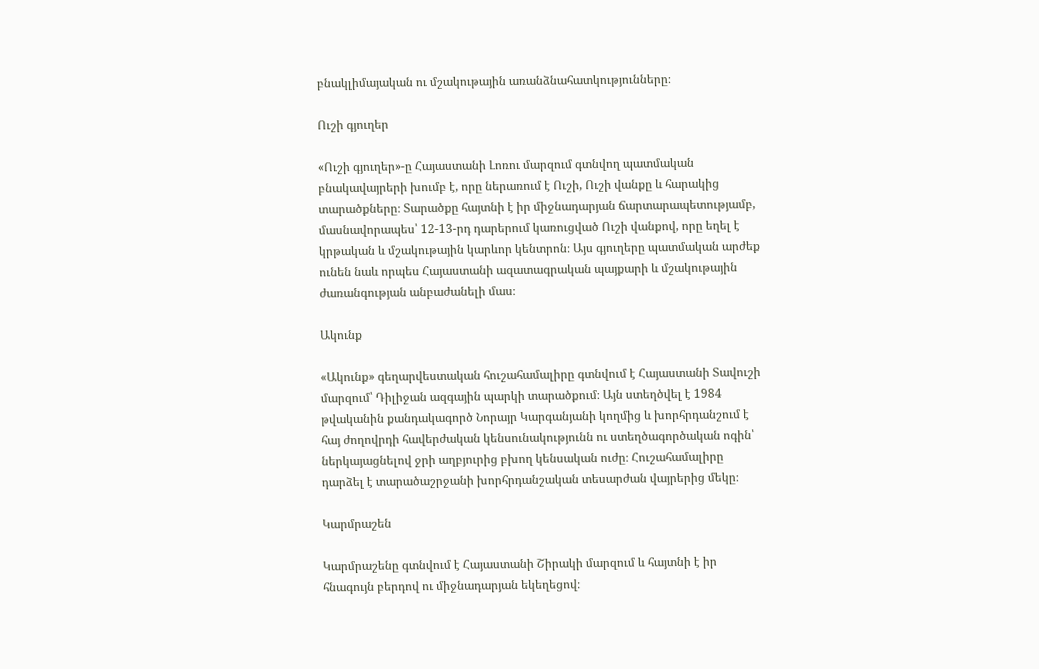բնակլիմայական ու մշակութային առանձնահատկությունները։

Ուշի գյուղեր

«Ուշի գյուղեր»-ը Հայաստանի Լոռու մարզում գտնվող պատմական բնակավայրերի խումբ է, որը ներառում է Ուշի, Ուշի վանքը և հարակից տարածքները։ Տարածքը հայտնի է իր միջնադարյան ճարտարապետությամբ, մասնավորապես՝ 12-13-րդ դարերում կառուցված Ուշի վանքով, որը եղել է կրթական և մշակութային կարևոր կենտրոն։ Այս գյուղերը պատմական արժեք ունեն նաև որպես Հայաստանի ազատագրական պայքարի և մշակութային ժառանգության անբաժանելի մաս։

Ակունք

«Ակունք» գեղարվեստական հուշահամալիրը գտնվում է Հայաստանի Տավուշի մարզում՝ Դիլիջան ազգային պարկի տարածքում։ Այն ստեղծվել է 1984 թվականին քանդակագործ Նորայր Կարգանյանի կողմից և խորհրդանշում է հայ ժողովրդի հավերժական կենսունակությունն ու ստեղծագործական ոգին՝ ներկայացնելով ջրի աղբյուրից բխող կենսական ուժը։ Հուշահամալիրը դարձել է տարածաշրջանի խորհրդանշական տեսարժան վայրերից մեկը։

Կարմրաշեն

Կարմրաշենը գտնվում է Հայաստանի Շիրակի մարզում և հայտնի է իր հնագույն բերդով ու միջնադարյան եկեղեցով։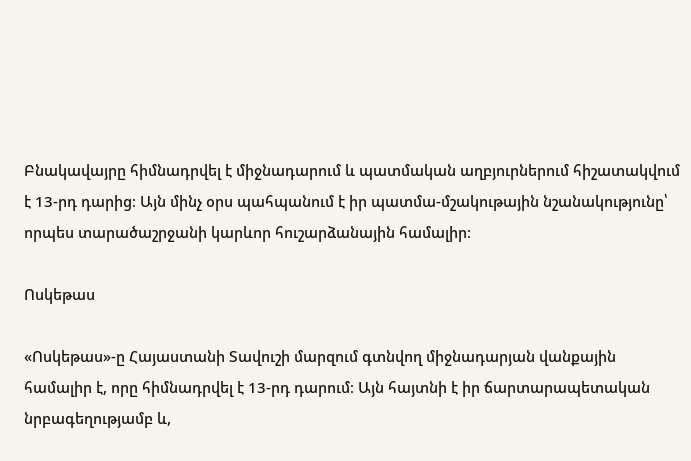Բնակավայրը հիմնադրվել է միջնադարում և պատմական աղբյուրներում հիշատակվում է 13-րդ դարից։ Այն մինչ օրս պահպանում է իր պատմա-մշակութային նշանակությունը՝ որպես տարածաշրջանի կարևոր հուշարձանային համալիր։

Ոսկեթաս

«Ոսկեթաս»-ը Հայաստանի Տավուշի մարզում գտնվող միջնադարյան վանքային համալիր է, որը հիմնադրվել է 13-րդ դարում։ Այն հայտնի է իր ճարտարապետական նրբագեղությամբ և,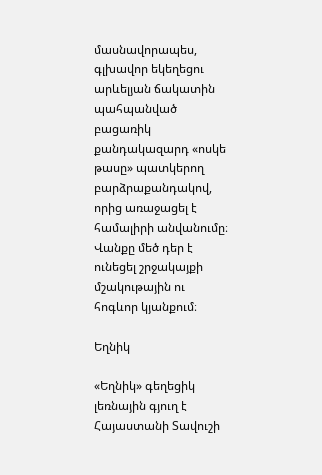մասնավորապես, գլխավոր եկեղեցու արևելյան ճակատին պահպանված բացառիկ քանդակազարդ «ոսկե թասը» պատկերող բարձրաքանդակով, որից առաջացել է համալիրի անվանումը։ Վանքը մեծ դեր է ունեցել շրջակայքի մշակութային ու հոգևոր կյանքում։

Եղնիկ

«Եղնիկ» գեղեցիկ լեռնային գյուղ է Հայաստանի Տավուշի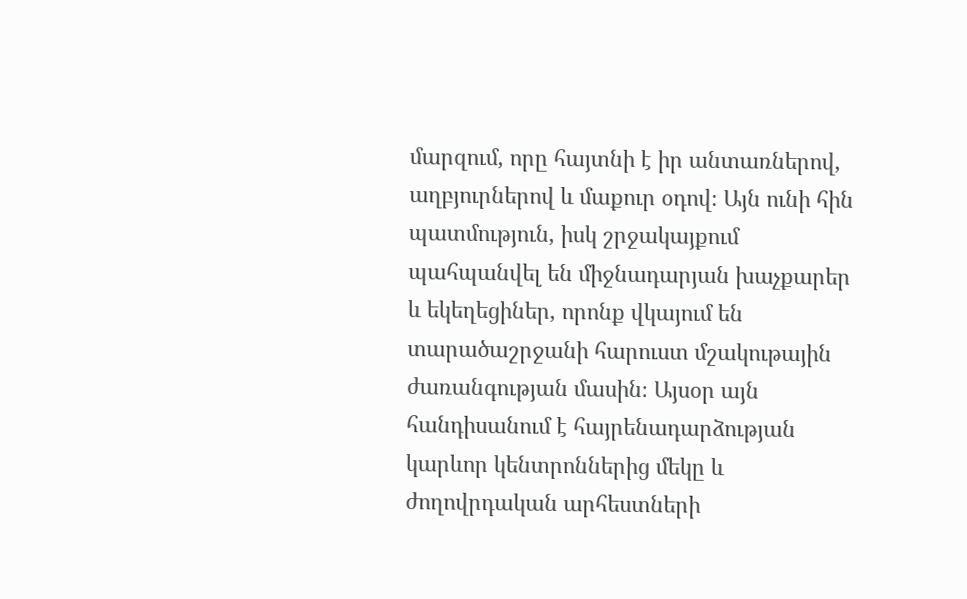մարզում, որը հայտնի է իր անտառներով, աղբյուրներով և մաքուր օդով։ Այն ունի հին պատմություն, իսկ շրջակայքում պահպանվել են միջնադարյան խաչքարեր և եկեղեցիներ, որոնք վկայում են տարածաշրջանի հարուստ մշակութային ժառանգության մասին։ Այսօր այն հանդիսանում է հայրենադարձության կարևոր կենտրոններից մեկը և ժողովրդական արհեստների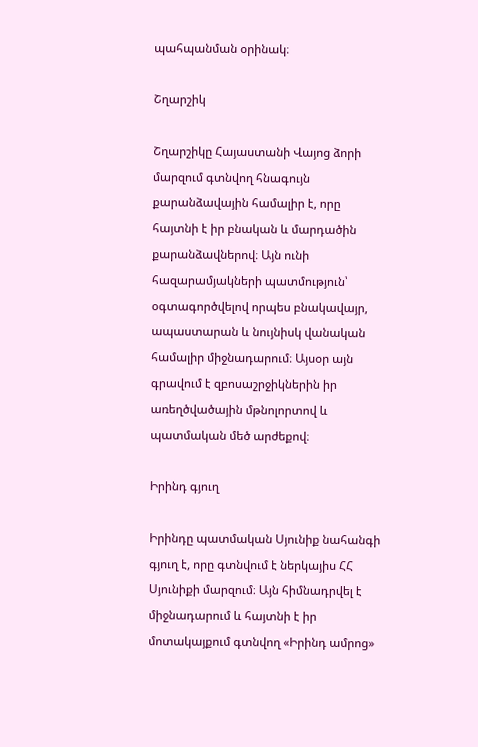պահպանման օրինակ։

Շղարշիկ

Շղարշիկը Հայաստանի Վայոց ձորի մարզում գտնվող հնագույն քարանձավային համալիր է, որը հայտնի է իր բնական և մարդածին քարանձավներով։ Այն ունի հազարամյակների պատմություն՝ օգտագործվելով որպես բնակավայր, ապաստարան և նույնիսկ վանական համալիր միջնադարում։ Այսօր այն գրավում է զբոսաշրջիկներին իր առեղծվածային մթնոլորտով և պատմական մեծ արժեքով։

Իրինդ գյուղ

Իրինդը պատմական Սյունիք նահանգի գյուղ է, որը գտնվում է ներկայիս ՀՀ Սյունիքի մարզում։ Այն հիմնադրվել է միջնադարում և հայտնի է իր մոտակայքում գտնվող «Իրինդ ամրոց»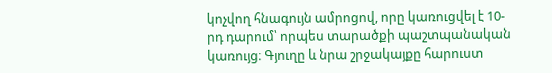կոչվող հնագույն ամրոցով, որը կառուցվել է 10-րդ դարում՝ որպես տարածքի պաշտպանական կառույց։ Գյուղը և նրա շրջակայքը հարուստ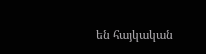են հայկական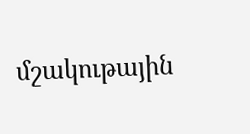մշակութային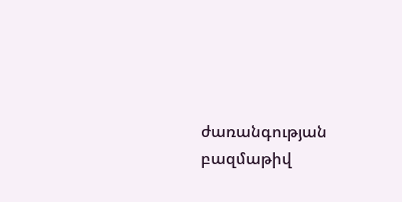ժառանգության բազմաթիվ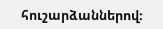հուշարձաններով։